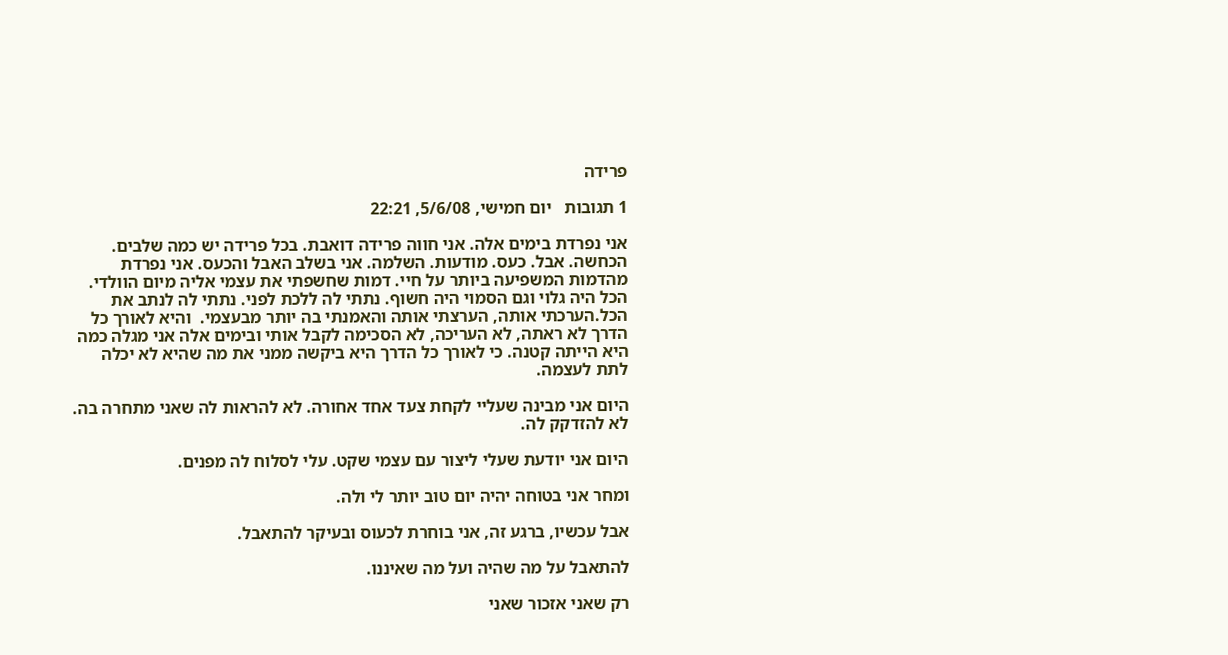פרידה

1 תגובות   יום חמישי, 5/6/08, 22:21

אני נפרדת בימים אלה. אני חווה פרידה דואבת. בכל פרידה יש כמה שלבים. הכחשה. אבל. כעס. מודעות. השלמה. אני בשלב האבל והכעס. אני נפרדת מהדמות המשפיעה ביותר על חיי. דמות שחשפתי את עצמי אליה מיום הוולדי. הכל היה גלוי וגם הסמוי היה חשוף. נתתי לה ללכת לפני. נתתי לה לנתב את הכל.הערכתי אותה, הערצתי אותה והאמנתי בה יותר מבעצמי.  והיא לאורך כל הדרך לא ראתה, לא העריכה, לא הסכימה לקבל אותי ובימים אלה אני מגלה כמה היא הייתה קטנה. כי לאורך כל הדרך היא ביקשה ממני את מה שהיא לא יכלה לתת לעצמה.

היום אני מבינה שעליי לקחת צעד אחד אחורה. לא להראות לה שאני מתחרה בה. לא להזדקק לה.

היום אני יודעת שעלי ליצור עם עצמי שקט. עלי לסלוח לה מפנים.

ומחר אני בטוחה יהיה יום טוב יותר לי ולה.

אבל עכשיו, ברגע זה, אני בוחרת לכעוס ובעיקר להתאבל.

להתאבל על מה שהיה ועל מה שאיננו.

רק שאני אזכור שאני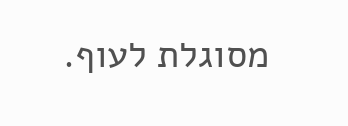מסוגלת לעוף.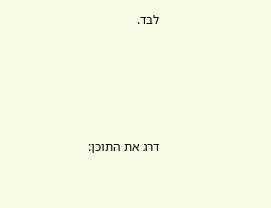לבד.





דרג את התוכן: